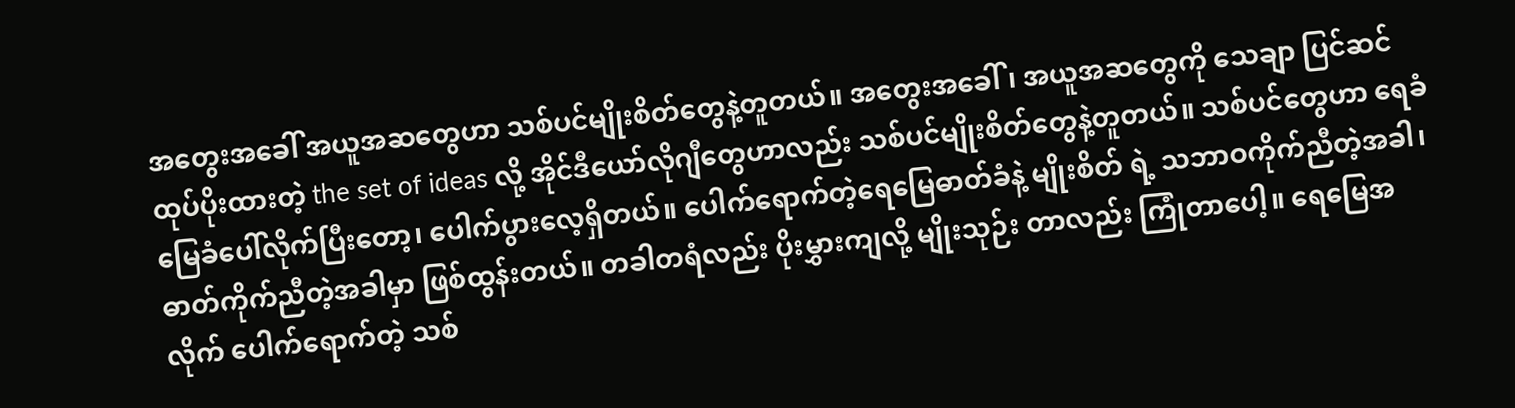အတွေးအခေါ် အယူအဆတွေဟာ သစ်ပင်မျိုးစိတ်တွေနဲ့တူတယ်။ အတွေးအခေါ်၊ အယူအဆတွေကို သေချာ ပြင်ဆင်ထုပ်ပိုးထားတဲ့ the set of ideas လို့ အိုင်ဒီယော်လိုဂျီတွေဟာလည်း သစ်ပင်မျိုးစိတ်တွေနဲ့တူတယ်။ သစ်ပင်တွေဟာ ရေခံမြေခံပေါ်လိုက်ပြီးတော့၊ ပေါက်ပွားလေ့ရှိတယ်။ ပေါက်ရောက်တဲ့ရေမြေဓာတ်ခံနဲ့ မျိုးစိတ် ရဲ့ သဘာဝကိုက်ညီတဲ့အခါ၊ ဓာတ်ကိုက်ညီတဲ့အခါမှာ ဖြစ်ထွန်းတယ်။ တခါတရံလည်း ပိုးမွှားကျလို့ မျိုးသုဉ်း တာလည်း ကြုံတာပေါ့။ ရေမြေအလိုက် ပေါက်ရောက်တဲ့ သစ်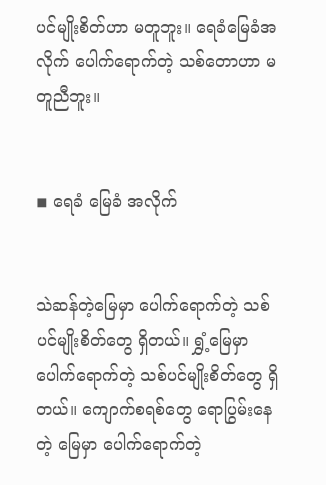ပင်မျိုးစိတ်ဟာ မတူဘူး။ ရေခံမြေခံအလိုက် ပေါက်ရောက်တဲ့ သစ်တောဟာ မတူညီဘူး။


◾ ရေခံ မြေခံ အလိုက်


သဲဆန်တဲ့မြေမှာ ပေါက်ရောက်တဲ့ သစ်ပင်မျိုးစိတ်တွေ ရှိတယ်။ ရွှံ့မြေမှာ ပေါက်ရောက်တဲ့ သစ်ပင်မျိုးစိတ်တွေ ရှိတယ်။ ကျောက်စရစ်တွေ ရောပြွမ်းနေတဲ့ မြေမှာ ပေါက်ရောက်တဲ့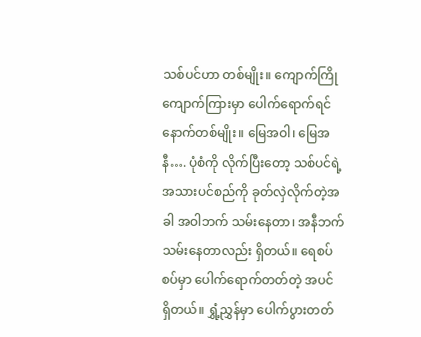သစ်ပင်ဟာ တစ်မျိုး။ ကျောက်ကြို ကျောက်ကြားမှာ ပေါက်ရောက်ရင် နောက်တစ်မျိုး။ မြေအဝါ၊ မြေအနီ…. ပုံစံကို လိုက်ပြီးတော့ သစ်ပင်ရဲ့ အသားပင်စည်ကို ခုတ်လှဲလိုက်တဲ့အခါ အဝါဘက် သမ်းနေတာ၊ အနီဘက် သမ်းနေတာလည်း ရှိတယ်။ ရေစပ် စပ်မှာ ပေါက်ရောက်တတ်တဲ့ အပင် ရှိတယ်။ ရွှံ့ညွှန်မှာ ပေါက်ပွားတတ်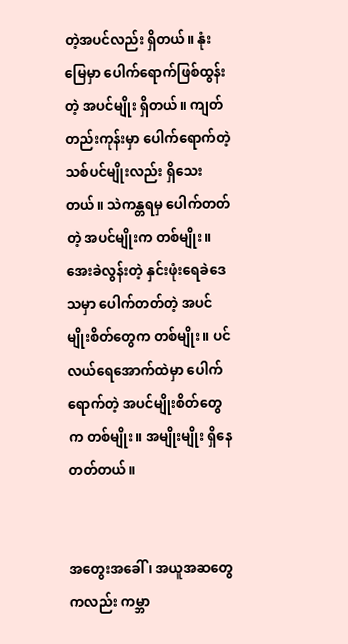တဲ့အပင်လည်း ရှိတယ်။ နုံးမြေမှာ ပေါက်ရောက်ဖြစ်ထွန်းတဲ့ အပင်မျိုး ရှိတယ်။ ကျတ်တည်းကုန်းမှာ ပေါက်ရောက်တဲ့ သစ်ပင်မျိုးလည်း ရှိသေး တယ်။ သဲကန္တရမှ ပေါက်တတ်တဲ့ အပင်မျိုးက တစ်မျိုး။ အေးခဲလွန်းတဲ့ နှင်းဖုံးရေခဲဒေသမှာ ပေါက်တတ်တဲ့ အပင် မျိုးစိတ်တွေက တစ်မျိုး။ ပင်လယ်ရေအောက်ထဲမှာ ပေါက်ရောက်တဲ့ အပင်မျိုးစိတ်တွေက တစ်မျိုး။ အမျိုးမျိုး ရှိနေတတ်တယ်။


အတွေးအခေါ်၊ အယူအဆတွေကလည်း ကမ္ဘာ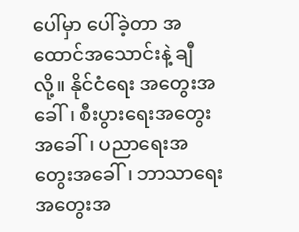ပေါ်မှာ ပေါ်ခဲ့တာ အထောင်အသောင်းနဲ့ ချီလို့။ နိုင်ငံရေး အတွေးအခေါ်၊ စီးပွားရေးအတွေးအခေါ်၊ ပညာရေးအတွေးအခေါ်၊ ဘာသာရေးအတွေးအ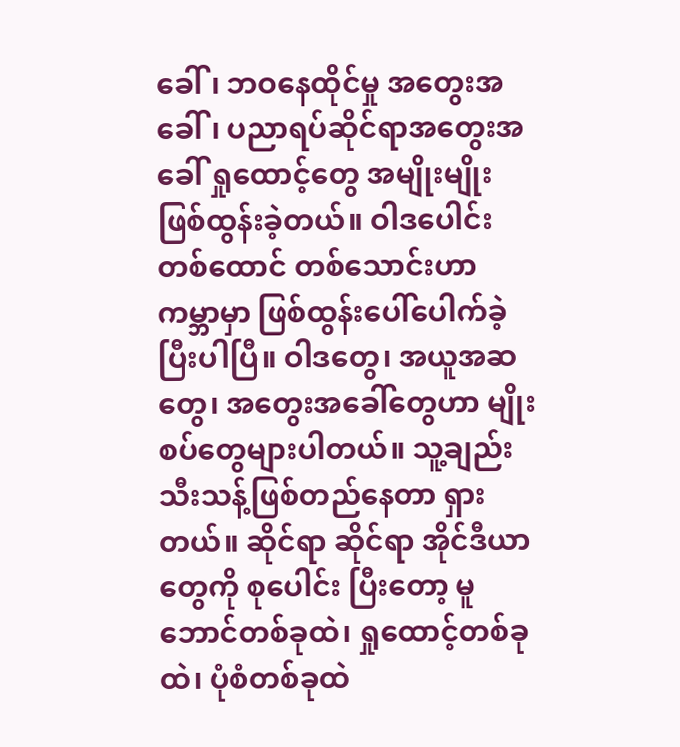ခေါ်၊ ဘဝနေထိုင်မှု အတွေးအခေါ်၊ ပညာရပ်ဆိုင်ရာအတွေးအခေါ် ရှုထောင့်တွေ အမျိုးမျိုးဖြစ်ထွန်းခဲ့တယ်။ ဝါဒပေါင်း တစ်ထောင် တစ်သောင်းဟာ ကမ္ဘာမှာ ဖြစ်ထွန်းပေါ်ပေါက်ခဲ့ပြီးပါပြီ။ ဝါဒတွေ၊ အယူအဆတွေ၊ အတွေးအခေါ်တွေဟာ မျိုးစပ်တွေများပါတယ်။ သူ့ချည်းသီးသန့်ဖြစ်တည်နေတာ ရှားတယ်။ ဆိုင်ရာ ဆိုင်ရာ အိုင်ဒီယာတွေကို စုပေါင်း ပြီးတော့ မူဘောင်တစ်ခုထဲ၊ ရှုထောင့်တစ်ခုထဲ၊ ပုံစံတစ်ခုထဲ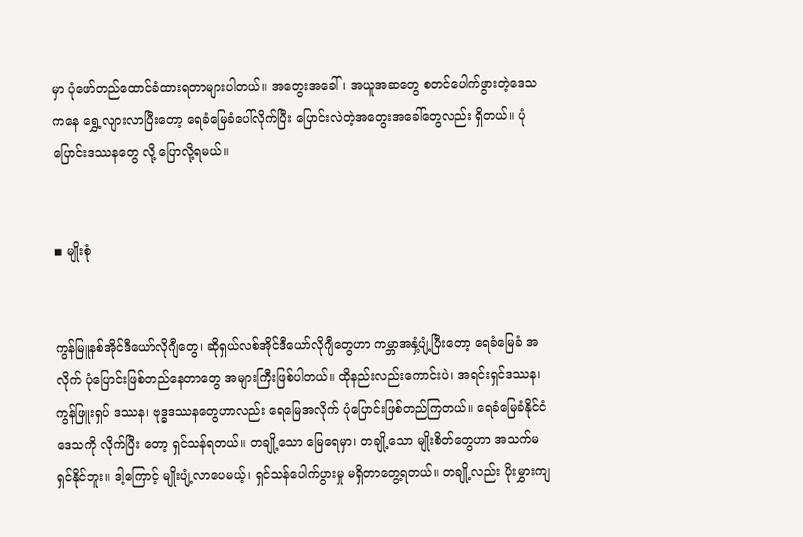မှာ ပုံဖော်တည်ထောင်ခံထားရတာများပါတယ်။ အတွေးအခေါ်၊ အယူအဆတွေ စတင်ပေါက်ဖွားတဲ့ဒေသကနေ ရွှေ့လျားလာပြီးတော့ ရေခံမြေခံပေါ်လိုက်ပြီး ပြောင်းလဲတဲ့အတွေးအခေါ်တွေလည်း ရှိတယ်။ ပုံပြောင်းဒဿနတွေ လို့ ပြောလို့ရမယ်။


◾ မျိုးစုံ


ကွန်မြူနစ်အိုင်ဒီယော်လိုဂျီတွေ၊ ဆိုရှယ်လစ်အိုင်ဒီယော်လိုဂျီတွေဟာ ကမ္ဘာအနှံ့ပျံ့ပြီးတော့ ရေခံမြေခံ အလိုက် ပုံပြောင်းဖြစ်တည်နေတာတွေ အများကြီးဖြစ်ပါတယ်။ ထိုနည်းလည်းကောင်းပဲ၊ အရင်းရှင်ဒဿန၊ ကွန်ဖြူးရှပ် ဒဿန၊ ဗုဒ္ဓဒဿနတွေဟာလည်း ရေမြေအလိုက် ပုံပြောင်းဖြစ်တည်ကြတယ်။ ရေခံမြေခံနိုင်ငံဒေသကို လိုက်ပြီး တော့ ရှင်သန်ရတယ်။ တချို့သော မြေရေမှာ၊ တချို့သော မျိုးစိတ်တွေဟာ အသက်မရှင်နိုင်ဘူး။ ဒါ့ကြောင့် မျိုးပျံ့လာပေမယ့်၊ ရှင်သန်ပေါက်ပွားမှု မရှိတာတွေ့ရတယ်။ တချို့လည်း ပိုးမွှားကျ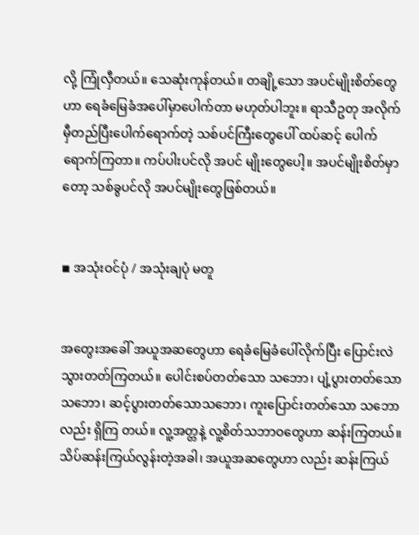လို့ ကြုံလှီတယ်။ သေဆုံးကုန်တယ်။ တချို့သော အပင်မျိုးစိတ်တွေဟာ ရေခံမြေခံအပေါ်မှာပေါက်တာ မဟုတ်ပါဘူး။ ရာသီဥတု အလိုက် မှီတည်ပြီးပေါက်ရောက်တဲ့ သစ်ပင်ကြီးတွေပေါ် ထပ်ဆင့် ပေါက်ရောက်ကြတာ။ ကပ်ပါးပင်လို အပင် မျိုးတွေပေါ့။ အပင်မျိုးစိတ်မှာတော့ သစ်ခွပင်လို အပင်မျိုးတွေဖြစ်တယ်။


◾ အသုံးဝင်ပုံ / အသုံးချပုံ မတူ


အတွေးအခေါ် အယူအဆတွေဟာ ရေခံမြေခံပေါ်လိုက်ပြီး ပြောင်းလဲသွားတတ်ကြတယ်။ ပေါင်းစပ်တတ်သော သဘော၊ ပျံ့ပွားတတ်သောသဘော၊ ဆင့်ပွားတတ်သောသဘော၊ ကူးပြောင်းတတ်သော သဘောလည်း ရှိကြ တယ်။ လူ့အတ္တနဲ့ လူ့စိတ်သဘာဝတွေဟာ ဆန်းကြတယ်။ သိပ်ဆန်းကြယ်လွန်းတဲ့အခါ၊ အယူအဆတွေဟာ လည်း ဆန်းကြယ်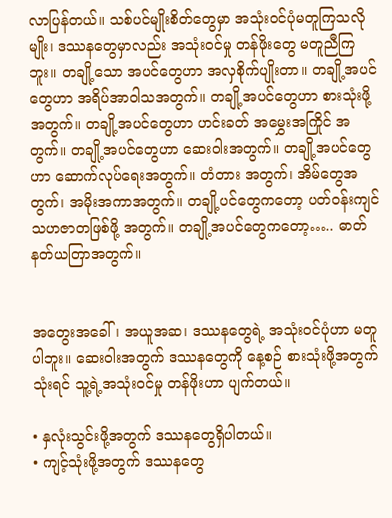လာပြန်တယ်။ သစ်ပင်မျိုးစိတ်တွေမှာ အသုံးဝင်ပုံမတူကြသလိုမျိုး၊ ဒဿနတွေမှာလည်း အသုံးဝင်မှု တန်ဖိုးတွေ မတူညီကြဘူး။ တချို့သော အပင်တွေဟာ အလှစိုက်ပျိုးတာ။ တချို့အပင်တွေဟာ အရိပ်အာဝါသအတွက်။ တချို့အပင်တွေဟာ စားသုံးဖို့အတွက်။ တချို့အပင်တွေဟာ ဟင်းခတ် အမွှေးအကြိုင် အတွက်။ တချို့အပင်တွေဟာ ဆေးဝါးအတွက်။ တချို့အပင်တွေဟာ ဆောက်လုပ်ရေးအတွက်။ တံတား အတွက်၊ အိမ်တွေအတွက်၊ အမိုးအကာအတွက်။ တချို့ပင်တွေကတော့ ပတ်ဝန်းကျင် သဟဇာတဖြစ်ဖို့ အတွက်။ တချို့အပင်တွေကတော့….. ဓာတ်နတ်ယတြာအတွက်။


အတွေးအခေါ်၊ အယူအဆ၊ ဒဿနတွေရဲ့ အသုံးဝင်ပုံဟာ မတူပါဘူး။ ဆေးဝါးအတွက် ဒဿနတွေကို နေ့စဉ် စားသုံးဖို့အတွက် သုံးရင် သူ့ရဲ့အသုံးဝင်မှု တန်ဖိုးဟာ ပျက်တယ်။

• နှလုံးသွင်းဖို့အတွက် ဒဿနတွေရှိပါတယ်။
• ကျင့်သုံးဖို့အတွက် ဒဿနတွေ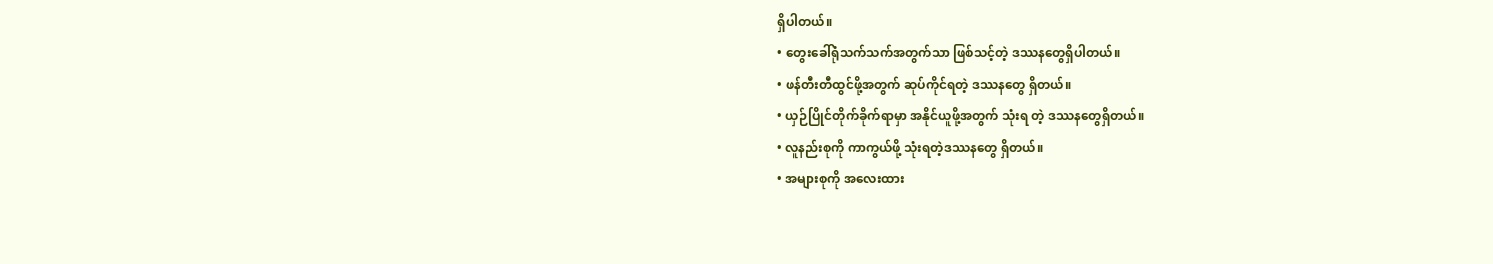ရှိပါတယ်။
• တွေးခေါ်ရုံသက်သက်အတွက်သာ ဖြစ်သင့်တဲ့ ဒဿနတွေရှိပါတယ်။
• ဖန်တီးတီထွင်ဖို့အတွက် ဆုပ်ကိုင်ရတဲ့ ဒဿနတွေ ရှိတယ်။
• ယှဉ်ပြိုင်တိုက်ခိုက်ရာမှာ အနိုင်ယူဖို့အတွက် သုံးရ တဲ့ ဒဿနတွေရှိတယ်။
• လူနည်းစုကို ကာကွယ်ဖို့ သုံးရတဲ့ဒဿနတွေ ရှိတယ်။
• အများစုကို အလေးထား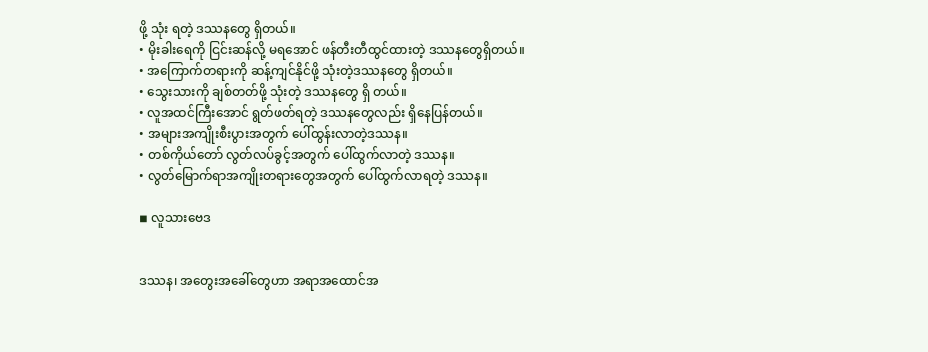ဖို့ သုံး ရတဲ့ ဒဿနတွေ ရှိတယ်။
• မိုးခါးရေကို ငြင်းဆန်လို့ မရအောင် ဖန်တီးတီထွင်ထားတဲ့ ဒဿနတွေရှိတယ်။
• အကြောက်တရားကို ဆန့်ကျင်နိုင်ဖို့ သုံးတဲ့ဒဿနတွေ ရှိတယ်။
• သွေးသားကို ချစ်တတ်ဖို့ သုံးတဲ့ ဒဿနတွေ ရှိ တယ်။
• လူအထင်ကြီးအောင် ရွတ်ဖတ်ရတဲ့ ဒဿနတွေလည်း ရှိနေပြန်တယ်။
• အများအကျိုးစီးပွားအတွက် ပေါ်ထွန်းလာတဲ့ဒဿန။
• တစ်ကိုယ်တော် လွတ်လပ်ခွင့်အတွက် ပေါ်ထွက်လာတဲ့ ဒဿန။
• လွတ်မြောက်ရာအကျိုးတရားတွေအတွက် ပေါ်ထွက်လာရတဲ့ ဒဿန။

◾ လူသားဗေဒ


ဒဿန၊ အတွေးအခေါ်တွေဟာ အရာအထောင်အ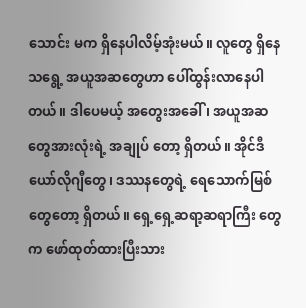သောင်း မက ရှိနေပါလိမ့်အုံးမယ်။ လူတွေ ရှိနေသရွေ့ အယူအဆတွေဟာ ပေါ်ထွန်းလာနေပါတယ်။ ဒါပေမယ့် အတွေးအခေါ်၊ အယူအဆတွေအားလုံးရဲ့ အချုပ် တော့ ရှိတယ်။ အိုင်ဒီယော်လိုဂျီတွေ၊ ဒဿနတွေရဲ့ ရေသောက်မြစ်တွေတော့ ရှိတယ်။ ရှေ့ရှေ့ဆရာ့ဆရာကြီး တွေက ဖော်ထုတ်ထားပြီးသား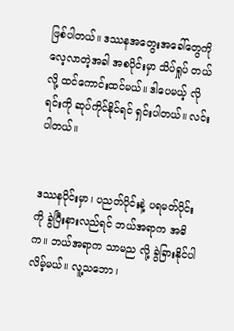ဖြစ်ပါတယ်။ ဒဿနအတွေးအခေါ်တွေကို လေ့လာတဲ့အခါ အစပိုင်းမှာ သိပ်ရှုပ် တယ်လို့ ထင်ကောင်းထင်မယ်။ ဒါပေမယ့် လိုရင်းကို ဆုပ်ကိုင်နိုင်ရင် ရှင်းပါတယ်။ လင်းပါတယ်။


ဒဿနပိုင်းမှာ၊ ပညတ်ပိုင်းနဲ့ ပရမတ်ပိုင်းကို ခွဲပြီးနားလည်ရင် ဘယ်အရာက အဓိက။ ဘယ်အရာက သာမည လို့ ခွဲခြားနိုင်ပါလိမ့်မယ်။ လူ့သဘော၊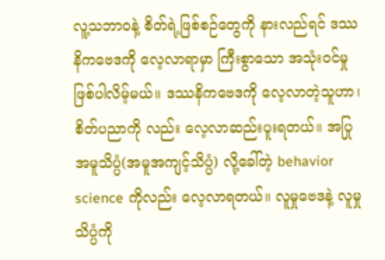လူ့သဘာဝနဲ့ စိတ်ရဲ့ဖြစ်စဉ်တွေကို နားလည်ရင် ဒဿနိကဗေဒကို လေ့လာရာမှာ ကြီးစွာသော အသုံးဝင်မှုဖြစ်ပါလိမ့်မယ်။ ဒဿနိကဗေဒကို လေ့လာတဲ့သူဟာ၊ စိတ်ပညာကို လည်း လေ့လာဆည်းပူးရတယ်။ အပြုအမူသိပ္ပံ(အမူအကျင့်သိပ္ပံ) လို့ခေါ်တဲ့ behavior science ကိုလည်း လေ့လာရတယ်။ လူမှုဗေဒနဲ့ လူမှုသိပ္ပံကို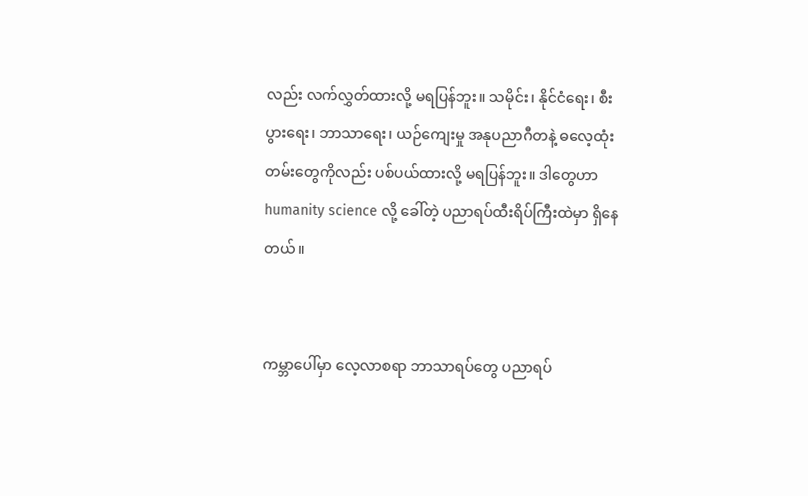လည်း လက်လွှတ်ထားလို့ မရပြန်ဘူး။ သမိုင်း၊ နိုင်ငံရေး၊ စီးပွားရေး၊ ဘာသာရေး၊ ယဉ်ကျေးမှု အနုပညာဂီတနဲ့ ဓလေ့ထုံးတမ်းတွေကိုလည်း ပစ်ပယ်ထားလို့ မရပြန်ဘူး။ ဒါတွေဟာ humanity science လို့ ခေါ်တဲ့ ပညာရပ်ထီးရိပ်ကြီးထဲမှာ ရှိနေတယ်။


ကမ္ဘာပေါ်မှာ လေ့လာစရာ ဘာသာရပ်တွေ ပညာရပ်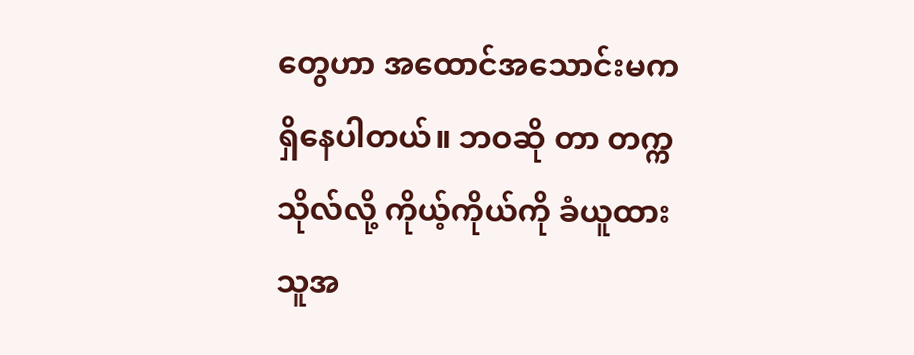တွေဟာ အထောင်အသောင်းမက ရှိနေပါတယ်။ ဘဝဆို တာ တက္ကသိုလ်လို့ ကိုယ့်ကိုယ်ကို ခံယူထားသူအ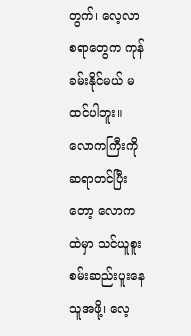တွက်၊ လေ့လာစရာတွေက ကုန်ခမ်းနိုင်မယ် မထင်ပါဘူး။ လောကကြီးကို ဆရာတင်ပြီးတော့ လောကထဲမှာ သင်ယူစူးစမ်းဆည်းပူးနေသူအဖို့၊ လေ့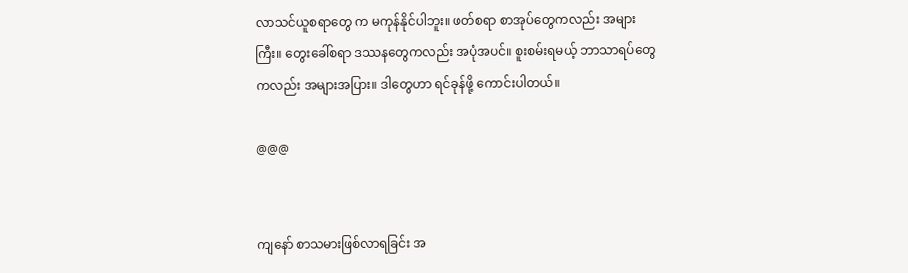လာသင်ယူစရာတွေ က မကုန်နိုင်ပါဘူး။ ဖတ်စရာ စာအုပ်တွေကလည်း အများကြီး။ တွေးခေါ်စရာ ဒဿနတွေကလည်း အပုံအပင်။ စူးစမ်းရမယ့် ဘာသာရပ်တွေကလည်း အများအပြား။ ဒါတွေဟာ ရင်ခုန်ဖို့ ကောင်းပါတယ်။

@@@


ကျနော် စာသမားဖြစ်လာရခြင်း အ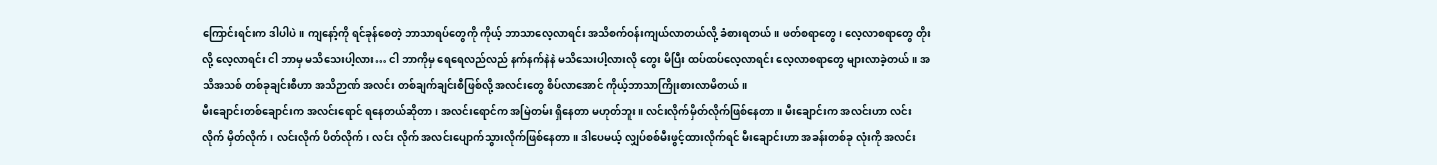ကြောင်းရင်းက ဒါပါပဲ။ ကျနော့်ကို ရင်ခုန်စေတဲ့ ဘာသာရပ်တွေကို ကိုယ့် ဘာသာလေ့လာရင်း အသိစက်ဝန်းကျယ်လာတယ်လို့ ခံစားရတယ်။ ဖတ်စရာတွေ၊ လေ့လာစရာတွေ တိုးလို့ လေ့လာရင်း ငါ ဘာမှ မသိသေးပါ့လား… ငါ ဘာကိုမှ ရေရေလည်လည် နက်နက်နဲနဲ မသိသေးပါ့လားလို တွေး မိပြီး ထပ်ထပ်လေ့လာရင်း လေ့လာစရာတွေ များလာခဲ့တယ်။ အသိအသစ် တစ်ခုချင်းစီဟာ အသိဉာဏ် အလင်း တစ်ချက်ချင်းစီဖြစ်လို့ အလင်းတွေ စိပ်လာအောင် ကိုယ့်ဘာသာကြိုးစားလာမိတယ်။
မီးချောင်းတစ်ချောင်းက အလင်းရောင် ရနေတယ်ဆိုတာ၊ အလင်းရောင်က အမြဲတမ်း ရှိနေတာ မဟုတ်ဘူး။ လင်းလိုက်မှိတ်လိုက်ဖြစ်နေတာ။ မီးချောင်းက အလင်းဟာ လင်းလိုက် မှိတ်လိုက်၊ လင်းလိုက် ပိတ်လိုက်၊ လင်း လိုက် အလင်းပျောက်သွားလိုက်ဖြစ်နေတာ။ ဒါပေမယ့် လျှပ်စစ်မီးဖွင့်ထားလိုက်ရင် မီးချောင်းဟာ အခန်းတစ်ခု လုံးကို အလင်း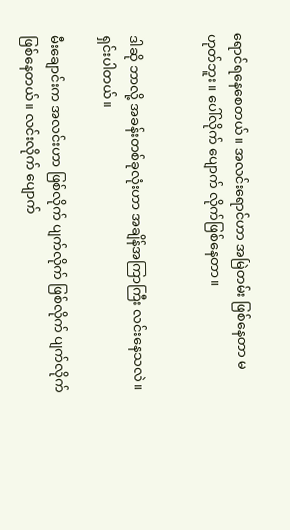ရောင်ရနေစေတယ်။ အလင်းရောင်ဟာ အမြဲတမ်း ဖြစ်နေတာ မဟုတ်ဘူး။ ပေါ်လိုက် ပျောက် လိုက်ဖြစ်နေတာ။


ဒါဆို ဘာလို့ အခန်းတစ်ခုလုံးဟာ အချိန်အကြာကြီး လင်းနေသလဲ။ ရှင်းပါတယ်။

မီးချောင်းက အလင်းဟာ ဖြစ်လိုက် ပျက်လိုက် ဖြစ်လိုက် ပျက်လိုက်ဖြစ်နေတယ်။ လင်းလိုက် ပျောက်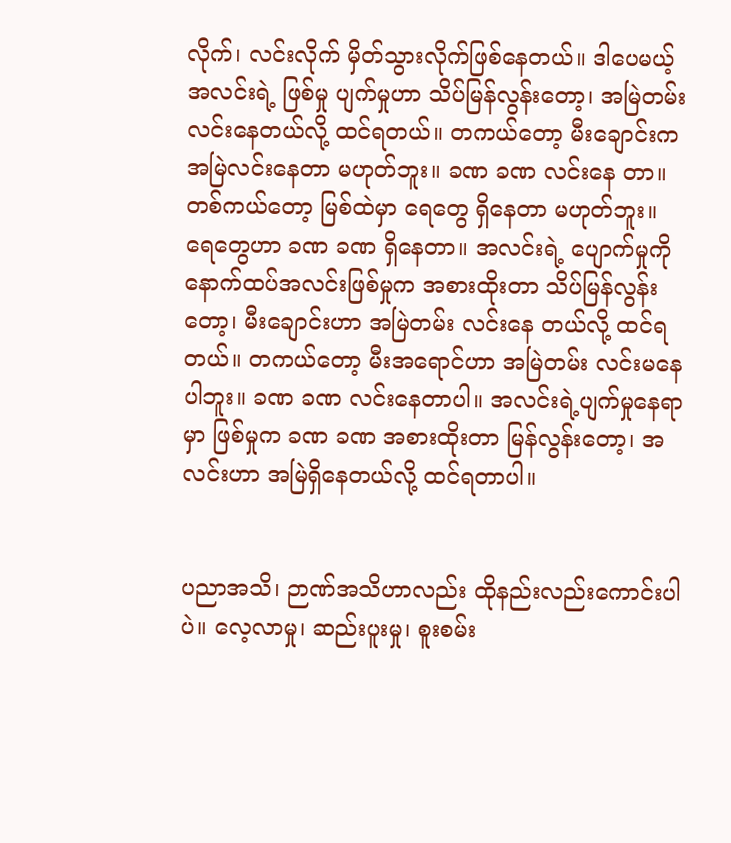လိုက်၊ လင်းလိုက် မှိတ်သွားလိုက်ဖြစ်နေတယ်။ ဒါပေမယ့် အလင်းရဲ့ ဖြစ်မှု ပျက်မှုဟာ သိပ်မြန်လွန်းတော့၊ အမြဲတမ်း လင်းနေတယ်လို့ ထင်ရတယ်။ တကယ်တော့ မီးချောင်းက အမြဲလင်းနေတာ မဟုတ်ဘူး။ ခဏ ခဏ လင်းနေ တာ။ တစ်ကယ်တော့ မြစ်ထဲမှာ ရေတွေ ရှိနေတာ မဟုတ်ဘူး။ ရေတွေဟာ ခဏ ခဏ ရှိနေတာ။ အလင်းရဲ့ ပျောက်မှုကို နောက်ထပ်အလင်းဖြစ်မှုက အစားထိုးတာ သိပ်မြန်လွန်းတော့၊ မီးချောင်းဟာ အမြဲတမ်း လင်းနေ တယ်လို့ ထင်ရတယ်။ တကယ်တော့ မီးအရောင်ဟာ အမြဲတမ်း လင်းမနေပါဘူး။ ခဏ ခဏ လင်းနေတာပါ။ အလင်းရဲ့ပျက်မှုနေရာမှာ ဖြစ်မှုက ခဏ ခဏ အစားထိုးတာ မြန်လွန်းတော့၊ အလင်းဟာ အမြဲရှိနေတယ်လို့ ထင်ရတာပါ။


ပညာအသိ၊ ဉာဏ်အသိဟာလည်း ထိုနည်းလည်းကောင်းပါပဲ။ လေ့လာမှု၊ ဆည်းပူးမှု၊ စူးစမ်း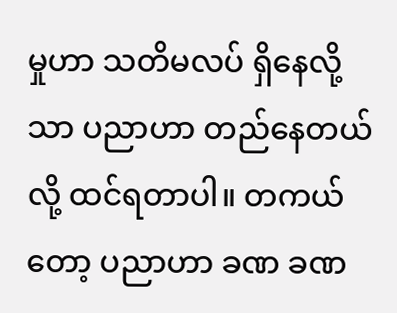မှုဟာ သတိမလပ် ရှိနေလို့သာ ပညာဟာ တည်နေတယ်လို့ ထင်ရတာပါ။ တကယ်တော့ ပညာဟာ ခဏ ခဏ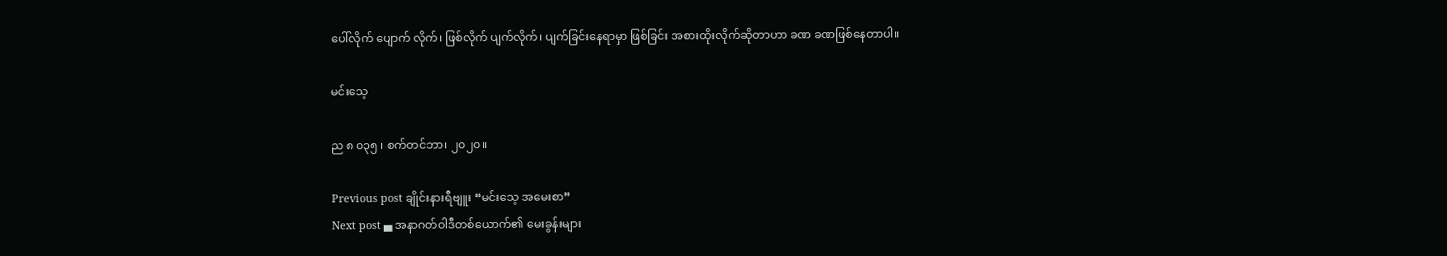ပေါ်လိုက် ပျောက် လိုက်၊ ဖြစ်လိုက် ပျက်လိုက်၊ ပျက်ခြင်းနေရာမှာ ဖြစ်ခြင်း အစားထိုးလိုက်ဆိုတာဟာ ခဏ ခဏဖြစ်နေတာပါ။

မင်းသေ့

ည ၈ ၀၃၅ ၊ စက်တင်ဘာ၊ ၂၀၂၀။

Previous post ချိုင်းနားရီဗျူး “မင်းသေ့ အမေးစာ”
Next post ▄ အနာဂတ်ဝါဒီတစ်ယောက်၏ မေးခွန်းများ